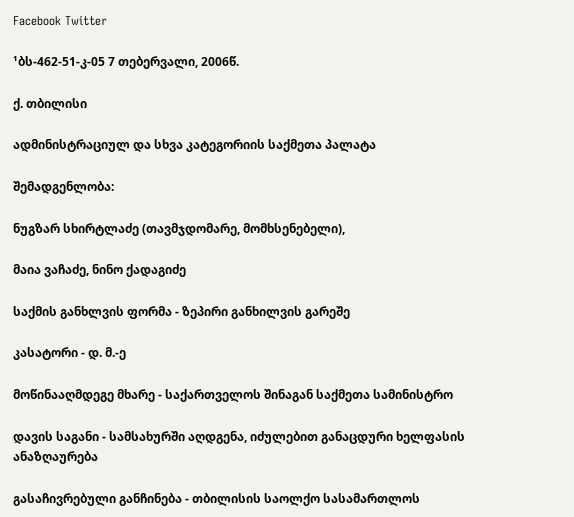Facebook Twitter

¹ბს-462-51-კ-05 7 თებერვალი, 2006წ.

ქ. თბილისი

ადმინისტრაციულ და სხვა კატეგორიის საქმეთა პალატა

შემადგენლობა:

ნუგზარ სხირტლაძე (თავმჯდომარე, მომხსენებელი),

მაია ვაჩაძე, ნინო ქადაგიძე

საქმის განხლვის ფორმა - ზეპირი განხილვის გარეშე

კასატორი - დ. მ.-ე

მოწინააღმდეგე მხარე - საქართველოს შინაგან საქმეთა სამინისტრო

დავის საგანი - სამსახურში აღდგენა, იძულებით განაცდური ხელფასის ანაზღაურება

გასაჩივრებული განჩინება - თბილისის საოლქო სასამართლოს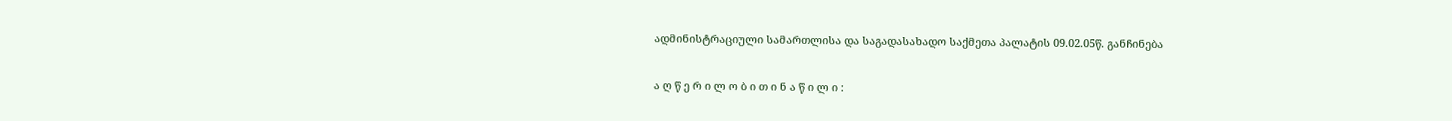ადმინისტრაციული სამართლისა და საგადასახადო საქმეთა პალატის 09.02.05წ. განჩინება

ა ღ წ ე რ ი ლ ო ბ ი თ ი ნ ა წ ი ლ ი :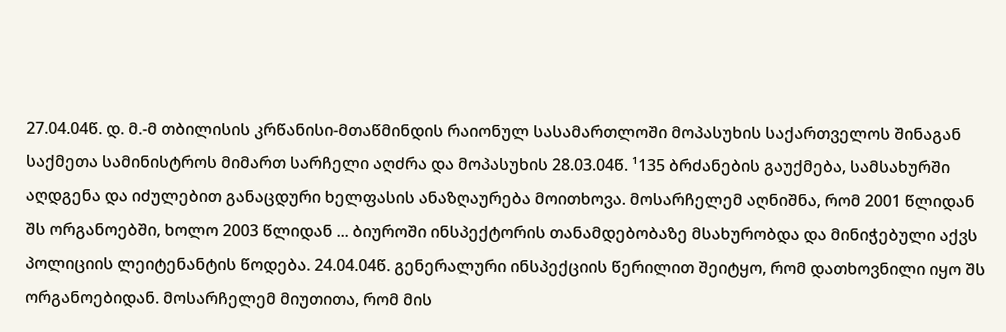27.04.04წ. დ. მ.-მ თბილისის კრწანისი-მთაწმინდის რაიონულ სასამართლოში მოპასუხის საქართველოს შინაგან საქმეთა სამინისტროს მიმართ სარჩელი აღძრა და მოპასუხის 28.03.04წ. ¹135 ბრძანების გაუქმება, სამსახურში აღდგენა და იძულებით განაცდური ხელფასის ანაზღაურება მოითხოვა. მოსარჩელემ აღნიშნა, რომ 2001 წლიდან შს ორგანოებში, ხოლო 2003 წლიდან ... ბიუროში ინსპექტორის თანამდებობაზე მსახურობდა და მინიჭებული აქვს პოლიციის ლეიტენანტის წოდება. 24.04.04წ. გენერალური ინსპექციის წერილით შეიტყო, რომ დათხოვნილი იყო შს ორგანოებიდან. მოსარჩელემ მიუთითა, რომ მის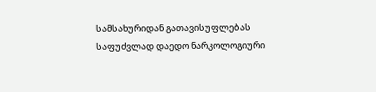სამსახურიდან გათავისუფლებას საფუძვლად დაედო ნარკოლოგიური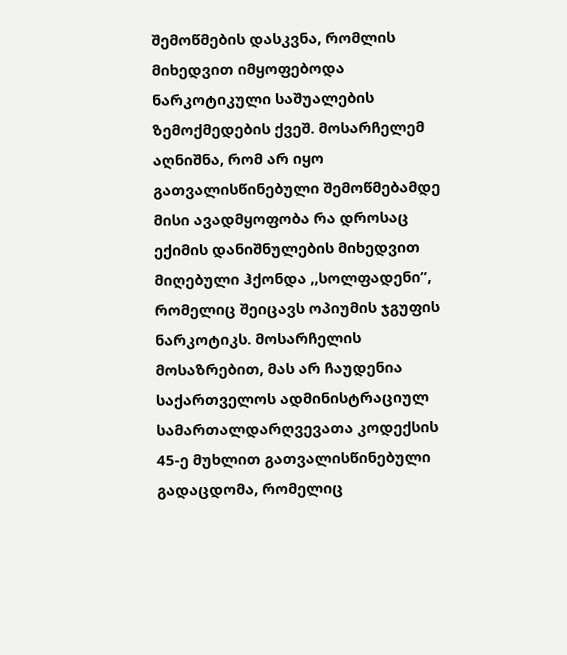შემოწმების დასკვნა, რომლის მიხედვით იმყოფებოდა ნარკოტიკული საშუალების ზემოქმედების ქვეშ. მოსარჩელემ აღნიშნა, რომ არ იყო გათვალისწინებული შემოწმებამდე მისი ავადმყოფობა რა დროსაც ექიმის დანიშნულების მიხედვით მიღებული ჰქონდა ,,სოლფადენი”, რომელიც შეიცავს ოპიუმის ჯგუფის ნარკოტიკს. მოსარჩელის მოსაზრებით, მას არ ჩაუდენია საქართველოს ადმინისტრაციულ სამართალდარღვევათა კოდექსის 45-ე მუხლით გათვალისწინებული გადაცდომა, რომელიც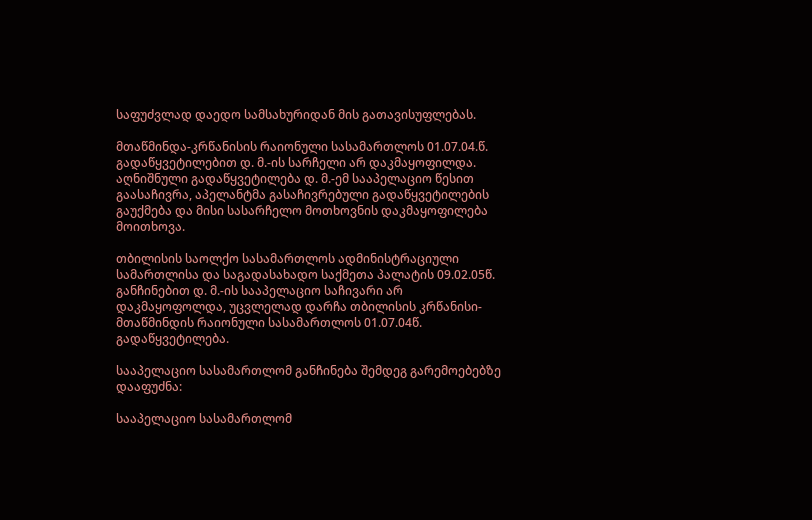საფუძვლად დაედო სამსახურიდან მის გათავისუფლებას.

მთაწმინდა-კრწანისის რაიონული სასამართლოს 01.07.04.წ. გადაწყვეტილებით დ. მ.-ის სარჩელი არ დაკმაყოფილდა. აღნიშნული გადაწყვეტილება დ. მ.-ემ სააპელაციო წესით გაასაჩივრა, აპელანტმა გასაჩივრებული გადაწყვეტილების გაუქმება და მისი სასარჩელო მოთხოვნის დაკმაყოფილება მოითხოვა.

თბილისის საოლქო სასამართლოს ადმინისტრაციული სამართლისა და საგადასახადო საქმეთა პალატის 09.02.05წ. განჩინებით დ. მ.-ის სააპელაციო საჩივარი არ დაკმაყოფოლდა, უცვლელად დარჩა თბილისის კრწანისი-მთაწმინდის რაიონული სასამართლოს 01.07.04წ. გადაწყვეტილება.

სააპელაციო სასამართლომ განჩინება შემდეგ გარემოებებზე დააფუძნა:

სააპელაციო სასამართლომ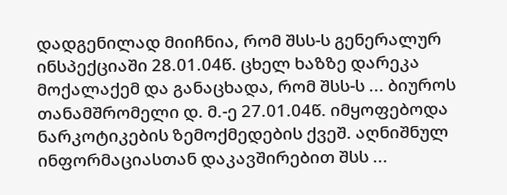დადგენილად მიიჩნია, რომ შსს-ს გენერალურ ინსპექციაში 28.01.04წ. ცხელ ხაზზე დარეკა მოქალაქემ და განაცხადა, რომ შსს-ს ... ბიუროს თანამშრომელი დ. მ.-ე 27.01.04წ. იმყოფებოდა ნარკოტიკების ზემოქმედების ქვეშ. აღნიშნულ ინფორმაციასთან დაკავშირებით შსს ...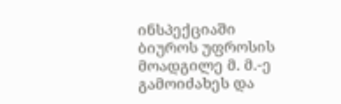ინსპექციაში ბიუროს უფროსის მოადგილე მ. მ.-ე გამოიძახეს და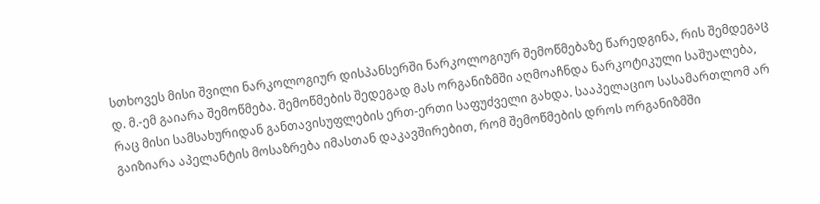სთხოვეს მისი შვილი ნარკოლოგიურ დისპანსერში ნარკოლოგიურ შემოწმებაზე წარედგინა, რის შემდეგაც დ. მ.-ემ გაიარა შემოწმება. შემოწმების შედეგად მას ორგანიზმში აღმოაჩნდა ნარკოტიკული საშუალება, რაც მისი სამსახურიდან განთავისუფლების ერთ-ერთი საფუძველი გახდა. სააპელაციო სასამართლომ არ გაიზიარა აპელანტის მოსაზრება იმასთან დაკავშირებით, რომ შემოწმების დროს ორგანიზმში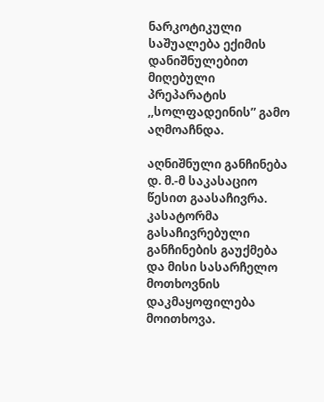ნარკოტიკული საშუალება ექიმის დანიშნულებით მიღებული პრეპარატის ,,სოლფადეინის” გამო აღმოაჩნდა.

აღნიშნული განჩინება დ. მ.-მ საკასაციო წესით გაასაჩივრა. კასატორმა გასაჩივრებული განჩინების გაუქმება და მისი სასარჩელო მოთხოვნის დაკმაყოფილება მოითხოვა.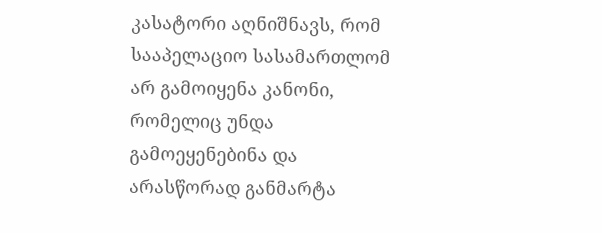კასატორი აღნიშნავს, რომ სააპელაციო სასამართლომ არ გამოიყენა კანონი, რომელიც უნდა გამოეყენებინა და არასწორად განმარტა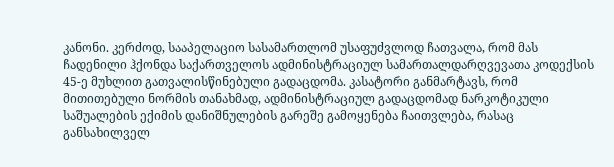კანონი. კერძოდ, სააპელაციო სასამართლომ უსაფუძვლოდ ჩათვალა, რომ მას ჩადენილი ჰქონდა საქართველოს ადმინისტრაციულ სამართალდარღვევათა კოდექსის 45-ე მუხლით გათვალისწინებული გადაცდომა. კასატორი განმარტავს, რომ მითითებული ნორმის თანახმად, ადმინისტრაციულ გადაცდომად ნარკოტიკული საშუალების ექიმის დანიშნულების გარეშე გამოყენება ჩაითვლება, რასაც განსახილველ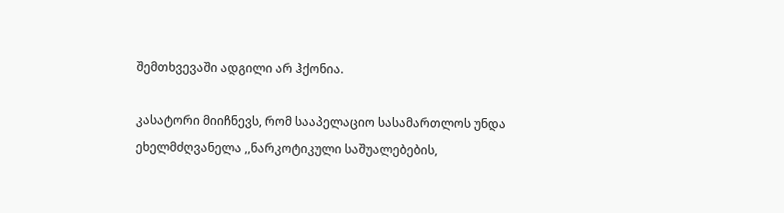შემთხვევაში ადგილი არ ჰქონია.

კასატორი მიიჩნევს, რომ სააპელაციო სასამართლოს უნდა ეხელმძღვანელა ,,ნარკოტიკული საშუალებების,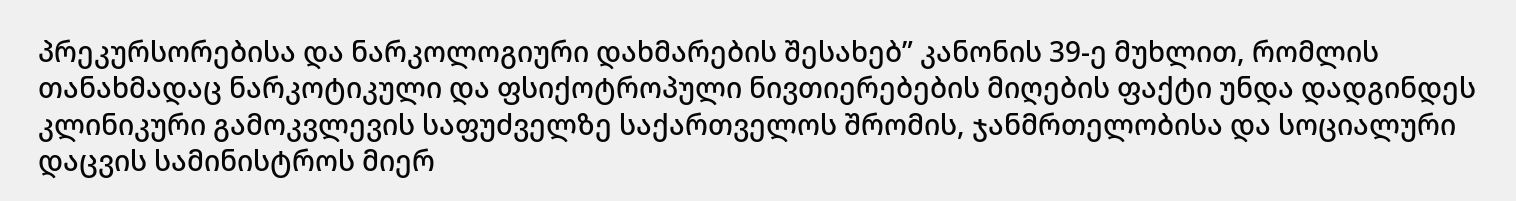პრეკურსორებისა და ნარკოლოგიური დახმარების შესახებ” კანონის 39-ე მუხლით, რომლის თანახმადაც ნარკოტიკული და ფსიქოტროპული ნივთიერებების მიღების ფაქტი უნდა დადგინდეს კლინიკური გამოკვლევის საფუძველზე საქართველოს შრომის, ჯანმრთელობისა და სოციალური დაცვის სამინისტროს მიერ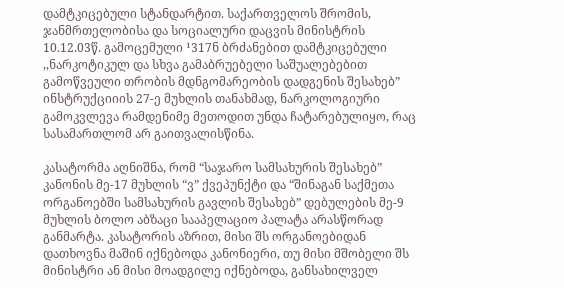დამტკიცებული სტანდარტით. საქართველოს შრომის, ჯანმრთელობისა და სოციალური დაცვის მინისტრის 10.12.03წ. გამოცემული ¹317ნ ბრძანებით დამტკიცებული ,,ნარკოტიკულ და სხვა გამაბრუებელი საშუალებებით გამოწვეული თრობის მდნგომარეობის დადგენის შესახებ” ინსტრუქციიის 27-ე მუხლის თანახმად, ნარკოლოგიური გამოკვლევა რამდენიმე მეთოდით უნდა ჩატარებულიყო, რაც სასამართლომ არ გაითვალისწინა.

კასატორმა აღნიშნა, რომ “საჯარო სამსახურის შესახებ” კანონის მე-17 მუხლის “ვ” ქვეპუნქტი და “შინაგან საქმეთა ორგანოებში სამსახურის გავლის შესახებ” დებულების მე-9 მუხლის ბოლო აბზაცი სააპელაციო პალატა არასწორად განმარტა. კასატორის აზრით, მისი შს ორგანოებიდან დათხოვნა მაშინ იქნებოდა კანონიერი, თუ მისი მშობელი შს მინისტრი ან მისი მოადგილე იქნებოდა, განსახილველ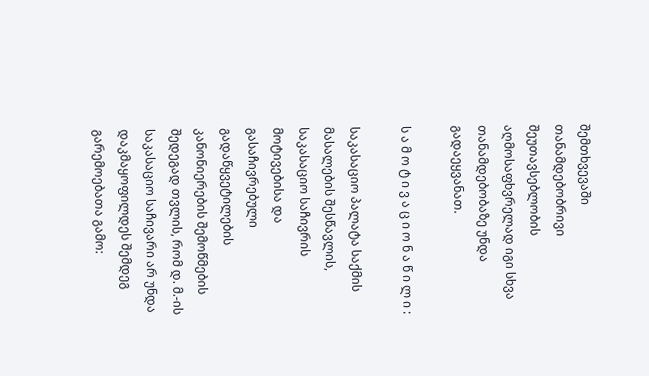შემთხვევაში თანამდებობრივი შეუთავსებლობის აღმოსაფხვრელად იგი სხვა თანამდებობაზე უნდა გადაეყვანათ.

ს ა მ ო ტ ი ვ ა ც ი ო ნ ა წ ი ლ ი :

საკასაციო პალატა საქმის მასალების შესწავლის, საკასაციო საჩივრის მოტივებისა და გასაჩივრებული გადაწყვეტილების კანონიერების შემოწმების შედეგად თვლის, რომ დ. მ.-ის საკასაციო საჩივარი არ უნდა დაკმაყოფილდეს შემდეგ გარემოებათა გამო: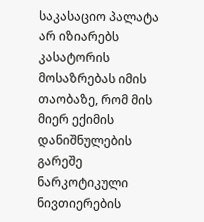საკასაციო პალატა არ იზიარებს კასატორის მოსაზრებას იმის თაობაზე, რომ მის მიერ ექიმის დანიშნულების გარეშე ნარკოტიკული ნივთიერების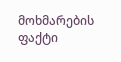მოხმარების ფაქტი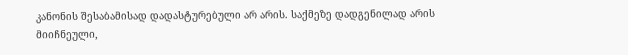კანონის შესაბამისად დადასტურებული არ არის. საქმეზე დადგენილად არის მიიჩნეული,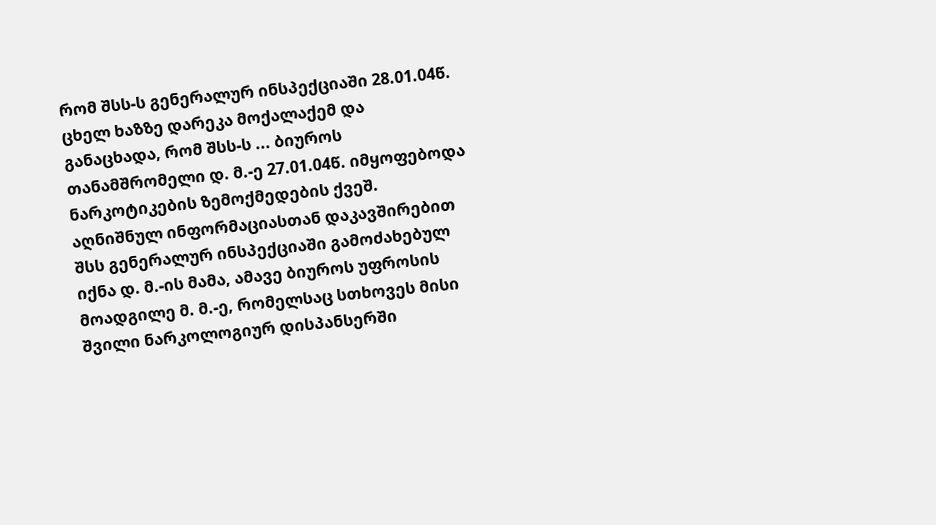რომ შსს-ს გენერალურ ინსპექციაში 28.01.04წ. ცხელ ხაზზე დარეკა მოქალაქემ და განაცხადა, რომ შსს-ს ... ბიუროს თანამშრომელი დ. მ.-ე 27.01.04წ. იმყოფებოდა ნარკოტიკების ზემოქმედების ქვეშ. აღნიშნულ ინფორმაციასთან დაკავშირებით შსს გენერალურ ინსპექციაში გამოძახებულ იქნა დ. მ.-ის მამა, ამავე ბიუროს უფროსის მოადგილე მ. მ.-ე, რომელსაც სთხოვეს მისი შვილი ნარკოლოგიურ დისპანსერში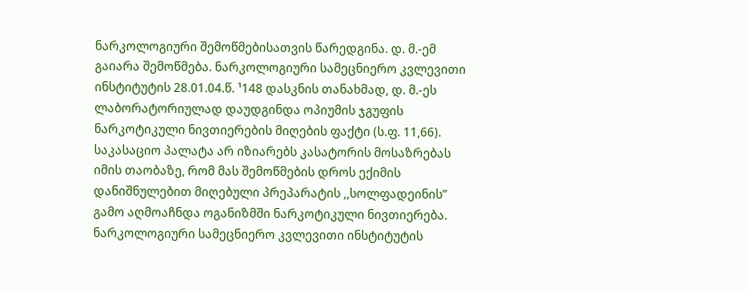ნარკოლოგიური შემოწმებისათვის წარედგინა. დ. მ.-ემ გაიარა შემოწმება. ნარკოლოგიური სამეცნიერო კვლევითი ინსტიტუტის 28.01.04.წ. ¹148 დასკნის თანახმად, დ. მ.-ეს ლაბორატორიულად დაუდგინდა ოპიუმის ჯგუფის ნარკოტიკული ნივთიერების მიღების ფაქტი (ს.ფ. 11,66). საკასაციო პალატა არ იზიარებს კასატორის მოსაზრებას იმის თაობაზე, რომ მას შემოწმების დროს ექიმის დანიშნულებით მიღებული პრეპარატის ,,სოლფადეინის” გამო აღმოაჩნდა ოგანიზმში ნარკოტიკული ნივთიერება. ნარკოლოგიური სამეცნიერო კვლევითი ინსტიტუტის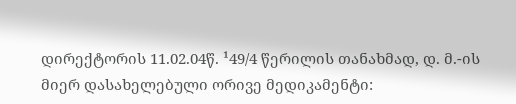დირექტორის 11.02.04წ. ¹49/4 წერილის თანახმად, დ. მ.-ის მიერ დასახელებული ორივე მედიკამენტი: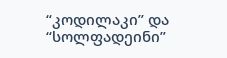“კოდილაკი” და “სოლფადეინი”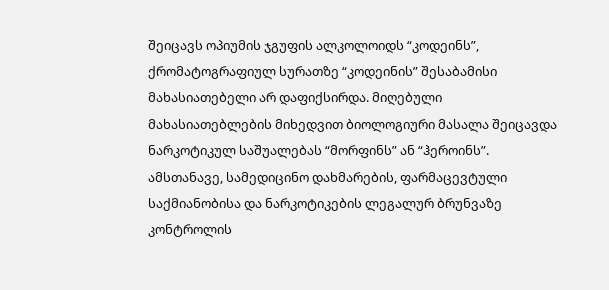შეიცავს ოპიუმის ჯგუფის ალკოლოიდს “კოდეინს”, ქრომატოგრაფიულ სურათზე “კოდეინის” შესაბამისი მახასიათებელი არ დაფიქსირდა. მიღებული მახასიათებლების მიხედვით ბიოლოგიური მასალა შეიცავდა ნარკოტიკულ საშუალებას “მორფინს” ან “ჰეროინს”. ამსთანავე, სამედიცინო დახმარების, ფარმაცევტული საქმიანობისა და ნარკოტიკების ლეგალურ ბრუნვაზე კონტროლის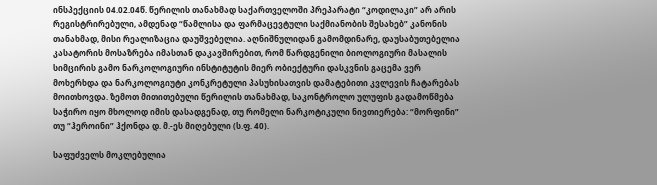ინსპექციის 04.02.04წ. წერილის თანახმად საქართველოში პრეპარატი “კოდილაკი” არ არის რეგისტრირებული, ამდენად “წამლისა და ფარმაცევტული საქმიანობის შესახებ” კანონის თანახმად, მისი რეალიზაცია დაუშვებელია. აღნიშნულიდან გამომდინარე, დაუსაბუთებელია კასატორის მოსაზრება იმასთან დაკავშირებით, რომ წარდგენილი ბიოლოგიური მასალის სიმცირის გამო ნარკოლოგიური ინსტიტუტის მიერ ობიექტური დასკვნის გაცემა ვერ მოხერხდა და ნარკოლოგიუტი კონკრეტული პასუხისათვის დამატებითი კვლევის ჩატარებას მოითხოვდა. ზემოთ მითითებული წერილის თანახმად, საკონტროლო ულუფის გადამოწმება საჭირო იყო მხოლოდ იმის დასადგენად, თუ რომელი ნარკოტიკული ნივთიერება: “მორფინი” თუ “ჰეროინი” ჰქონდა დ. მ.-ეს მიღებული (ს.ფ. 40).

საფუძველს მოკლებულია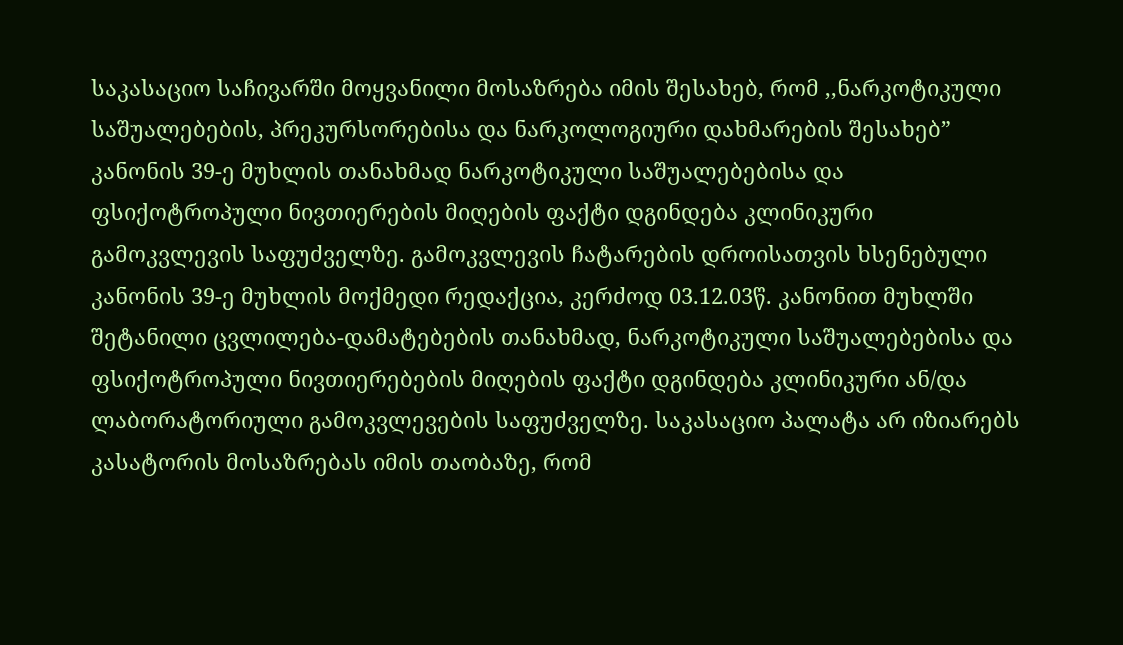საკასაციო საჩივარში მოყვანილი მოსაზრება იმის შესახებ, რომ ,,ნარკოტიკული საშუალებების, პრეკურსორებისა და ნარკოლოგიური დახმარების შესახებ” კანონის 39-ე მუხლის თანახმად ნარკოტიკული საშუალებებისა და ფსიქოტროპული ნივთიერების მიღების ფაქტი დგინდება კლინიკური გამოკვლევის საფუძველზე. გამოკვლევის ჩატარების დროისათვის ხსენებული კანონის 39-ე მუხლის მოქმედი რედაქცია, კერძოდ 03.12.03წ. კანონით მუხლში შეტანილი ცვლილება-დამატებების თანახმად, ნარკოტიკული საშუალებებისა და ფსიქოტროპული ნივთიერებების მიღების ფაქტი დგინდება კლინიკური ან/და ლაბორატორიული გამოკვლევების საფუძველზე. საკასაციო პალატა არ იზიარებს კასატორის მოსაზრებას იმის თაობაზე, რომ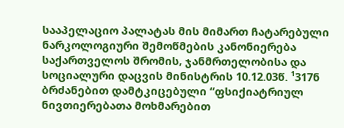სააპელაციო პალატას მის მიმართ ჩატარებული ნარკოლოგიური შემოწმების კანონიერება საქართველოს შრომის, ჯანმრთელობისა და სოციალური დაცვის მინისტრის 10.12.03წ. ¹317ნ ბრძანებით დამტკიცებული “ფსიქიატრიულ ნივთიერებათა მოხმარებით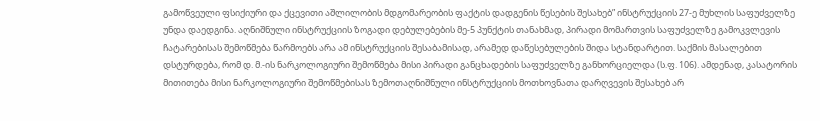გამოწვეული ფსიქიური და ქცევითი აშლილობის მდგომარეობის ფაქტის დადგენის წესების შესახებ” ინსტრუქციის 27-ე მუხლის საფუძველზე უნდა დაედგინა. აღნიშნული ინსტრუქციის ზოგადი დებულებების მე-5 პუნქტის თანახმად, პირადი მომართვის საფუძველზე გამოკვლევის ჩატარებისას შემოწმება წარმოებს არა ამ ინსტრუქციის შესაბამისად, არამედ დაწესებულების შიდა სტანდარტით. საქმის მასალებით დსტურდება, რომ დ. მ.-ის ნარკოლოგიური შემოწმება მისი პირადი განცხადების საფუძველზე განხორციელდა (ს.ფ. 106). ამდენად, კასატორის მითითება მისი ნარკოლოგიური შემოწმებისას ზემოთაღნიშნული ინსტრუქციის მოთხოვნათა დარღვევის შესახებ არ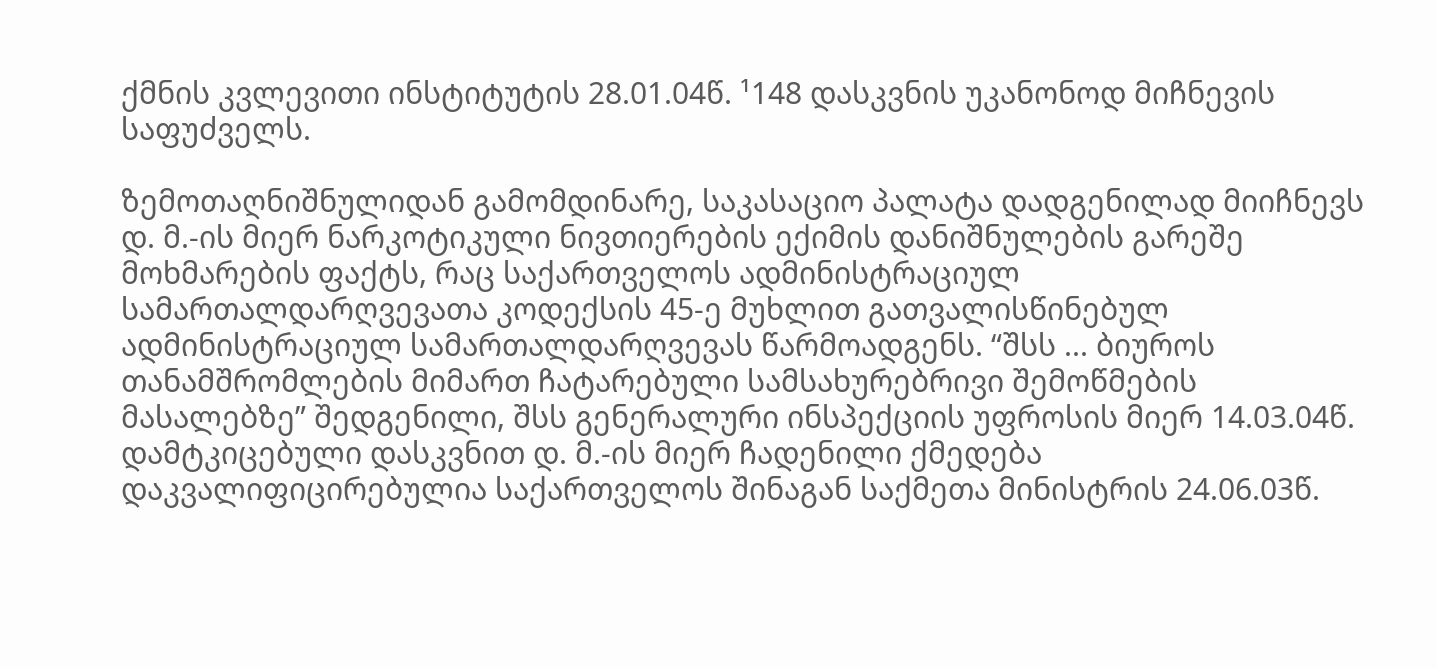ქმნის კვლევითი ინსტიტუტის 28.01.04წ. ¹148 დასკვნის უკანონოდ მიჩნევის საფუძველს.

ზემოთაღნიშნულიდან გამომდინარე, საკასაციო პალატა დადგენილად მიიჩნევს დ. მ.-ის მიერ ნარკოტიკული ნივთიერების ექიმის დანიშნულების გარეშე მოხმარების ფაქტს, რაც საქართველოს ადმინისტრაციულ სამართალდარღვევათა კოდექსის 45-ე მუხლით გათვალისწინებულ ადმინისტრაციულ სამართალდარღვევას წარმოადგენს. “შსს ... ბიუროს თანამშრომლების მიმართ ჩატარებული სამსახურებრივი შემოწმების მასალებზე” შედგენილი, შსს გენერალური ინსპექციის უფროსის მიერ 14.03.04წ. დამტკიცებული დასკვნით დ. მ.-ის მიერ ჩადენილი ქმედება დაკვალიფიცირებულია საქართველოს შინაგან საქმეთა მინისტრის 24.06.03წ.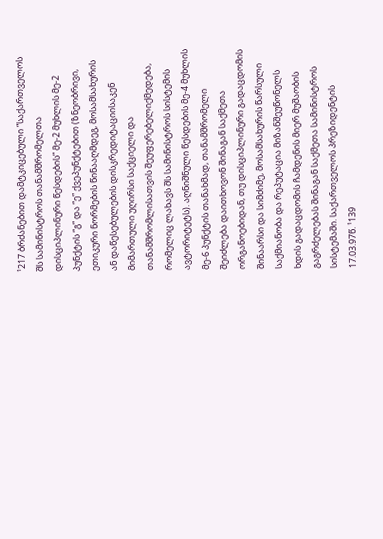¹217 ბრძანებით დამტკიცებული “საქართველოს შს სამინისტროს თანამშრომელთა დისციპლინური წესდების” მე-2 მუხლის მე-2 პუნქტის “გ” და “ე” ქვეპუნქტებით (ზნეობრივი, ეთიკური ნორმების წინააღმდეგ, მოსამსახურის ან დაწესებულების დისკრედიტაციისაკენ მიმართული უღირსი საქციელი და თანამშრომლისათვის შეუფერებელიქმედება, რომელიც ლახავს შს სამინისტროს სისტემის ავტორიტეტს). აღნიშნული წესდების მე-4 მუხლის მე-6 პუნქტის თანახმად, თანამშრომელი შეიძლება დაითხოვონ შინაგან საქმეთა ორგანოებიდან, თუ დისციპლინური გადაცდომის შინაარსი და სიმძიმე, მოსამსახურის წარსული საქმიანობა და რეპუტაცია მიზანშეუწონელს ხდის გადაცდომის ჩამდენის მიერ მუშაობის გაგრძელებას შინაგან საქმეთა სამინისტროს სისტემაში. საქართველოს პრეზიდენტის 17.03.97წ. ¹139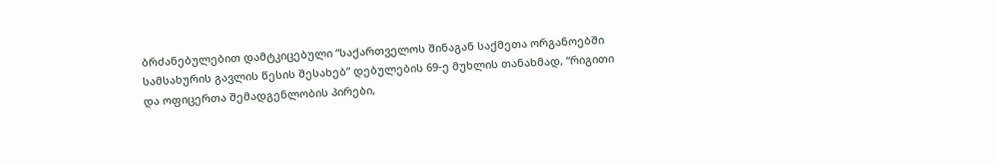ბრძანებულებით დამტკიცებული “საქართველოს შინაგან საქმეთა ორგანოებში სამსახურის გავლის წესის შესახებ” დებულების 69-ე მუხლის თანახმად, “რიგითი და ოფიცერთა შემადგენლობის პირები,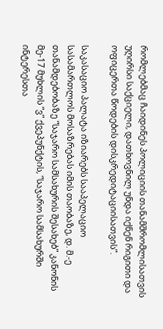რომლებმაც ჩაიდინეს პოლიციის თანამშრომლისათვის უღირსი საქციელი, დათხოვნილ უნდა იქნენ რიგითი და ოფიცერთა წოდების დისკრედიტაციისათვის”.

საკასაციო პალატა იზიარებს სააპელაციო სასამართლოს მოსაზრებას იმის თაობაზე, დ. მ.-ე თანამდებობაზე “საჯარო სამსახურის შესახებ” კანონის მე-17 მუხლის “ვ” ქვეპუნქტის, “საჯარო სამსახურში ინტერესთა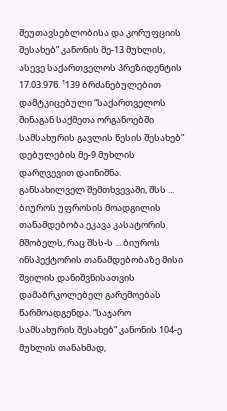შეუთავსებლობისა და კორუფციის შესახებ” კანონის მე-13 მუხლის, ასევე საქართველოს პრეზიდენტის 17.03.97წ. ¹139 ბრძანებულებით დამტკიცებული “საქართველოს შინაგან საქმეთა ორგანოებში სამსახურის გავლის წესის შესახებ” დებულების მე-9 მუხლის დარღვევით დაინიშნა. განსახილველ შემთხვევაში, შსს ... ბიუროს უფროსის მოადგილის თანამდებობა ეკავა კასატორის მშობელს, რაც შსს-ს ... ბიუროს ინსპექტორის თანამდებობაზე მისი შვილის დანიშვნისათვის დამაბრკოლებელ გარემოებას წარმოადგენდა. “საჯარო სამსახურის შესახებ” კანონის 104-ე მუხლის თანახმად,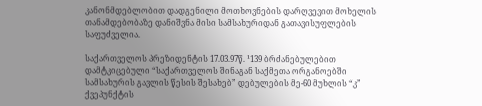კანონმდებლობით დადგენილი მოთხოვნების დარღვევით მოხელის თანამდებობაზე დანიშვნა მისი სამსახურიდან გათავისუფლების საფუძველია.

საქართველოს პრეზიდენტის 17.03.97წ. ¹139 ბრძანებულებით დამტკიცებული “საქართველოს შინაგან საქმეთა ორგანოებში სამსახურის გავლის წესის შესახებ” დებულების მე-60 მუხლის “კ” ქვეპუნქტის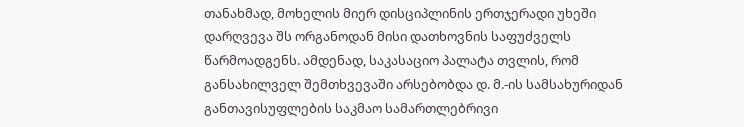თანახმად, მოხელის მიერ დისციპლინის ერთჯერადი უხეში დარღვევა შს ორგანოდან მისი დათხოვნის საფუძველს წარმოადგენს. ამდენად, საკასაციო პალატა თვლის, რომ განსახილველ შემთხვევაში არსებობდა დ. მ.-ის სამსახურიდან განთავისუფლების საკმაო სამართლებრივი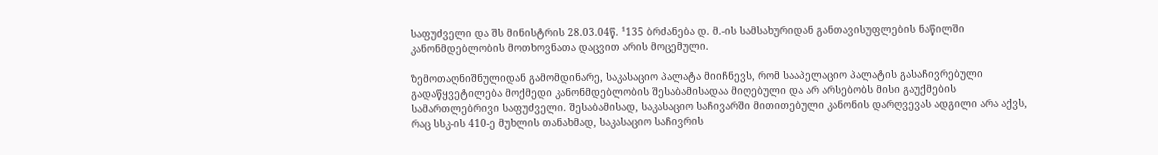საფუძველი და შს მინისტრის 28.03.04წ. ¹135 ბრძანება დ. მ.-ის სამსახურიდან განთავისუფლების ნაწილში კანონმდებლობის მოთხოვნათა დაცვით არის მოცემული.

ზემოთაღნიშნულიდან გამომდინარე, საკასაციო პალატა მიიჩნევს, რომ სააპელაციო პალატის გასაჩივრებული გადაწყვეტილება მოქმედი კანონმდებლობის შესაბამისადაა მიღებული და არ არსებობს მისი გაუქმების სამართლებრივი საფუძველი. შესაბამისად, საკასაციო საჩივარში მითითებული კანონის დარღვევას ადგილი არა აქვს, რაც სსკ-ის 410-ე მუხლის თანახმად, საკასაციო საჩივრის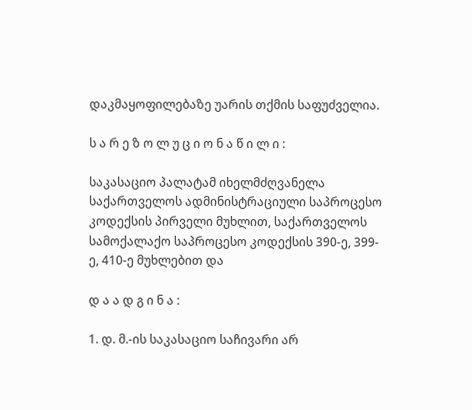დაკმაყოფილებაზე უარის თქმის საფუძველია.

ს ა რ ე ზ ო ლ უ ც ი ო ნ ა წ ი ლ ი :

საკასაციო პალატამ იხელმძღვანელა საქართველოს ადმინისტრაციული საპროცესო კოდექსის პირველი მუხლით, საქართველოს სამოქალაქო საპროცესო კოდექსის 390-ე, 399-ე, 410-ე მუხლებით და

დ ა ა დ გ ი ნ ა :

1. დ. მ.-ის საკასაციო საჩივარი არ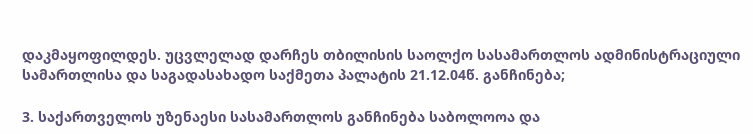დაკმაყოფილდეს. უცვლელად დარჩეს თბილისის საოლქო სასამართლოს ადმინისტრაციული სამართლისა და საგადასახადო საქმეთა პალატის 21.12.04წ. განჩინება;

3. საქართველოს უზენაესი სასამართლოს განჩინება საბოლოოა და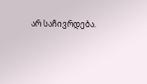არ საჩივრდება.